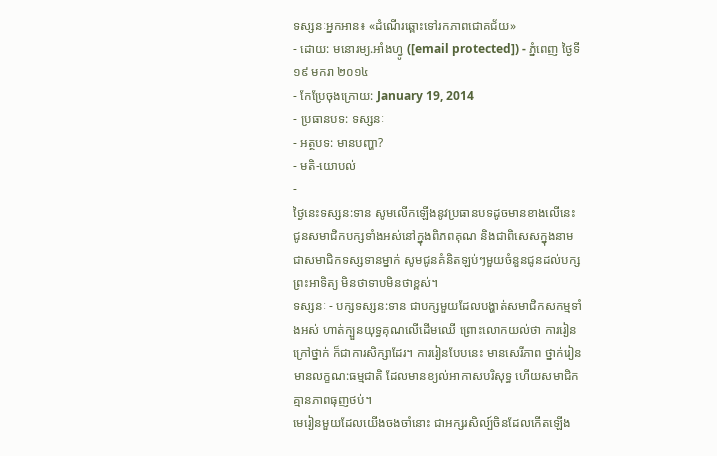ទស្សនៈអ្នកអាន៖ «ដំណើរឆ្ពោះទៅរកភាពជោគជ័យ»
- ដោយ: មនោរម្យ.អាំងហ្វូ ([email protected]) - ភ្នំពេញ ថ្ងៃទី១៩ មករា ២០១៤
- កែប្រែចុងក្រោយ: January 19, 2014
- ប្រធានបទ: ទស្សនៈ
- អត្ថបទ: មានបញ្ហា?
- មតិ-យោបល់
-
ថ្ងៃនេះទស្សន:ទាន សូមលើកឡើងនូវប្រធានបទដូចមានខាងលើនេះ ជូនសមាជិកបក្សទាំងអស់នៅក្នុងពិភពគុណ និងជាពិសេសក្នុងនាមជាសមាជិកទស្សទានម្នាក់ សូមជូនគំនិតឡប់ៗមួយចំនួនជូនដល់បក្សព្រះអាទិត្យ មិនថាទាបមិនថាខ្ពស់។
ទស្សនៈ - បក្សទស្សន:ទាន ជាបក្សមួយដែលបង្ហាត់សមាជិកសកម្មទាំងអស់ ហាត់ក្បួនយុទ្ធគុណលើដើមឈើ ព្រោះលោកយល់ថា ការរៀនក្រៅថ្នាក់ ក៏ជាការសិក្សាដែរ។ ការរៀនបែបនេះ មានសេរីភាព ថ្នាក់រៀនមានលក្ខណ:ធម្មជាតិ ដែលមានខ្យល់អាកាសបរិសុទ្ធ ហើយសមាជិកគ្មានភាពធុញថប់។
មេរៀនមួយដែលយើងចងចាំនោះ ជាអក្សរសិល្ប៍ចិនដែលកើតឡើង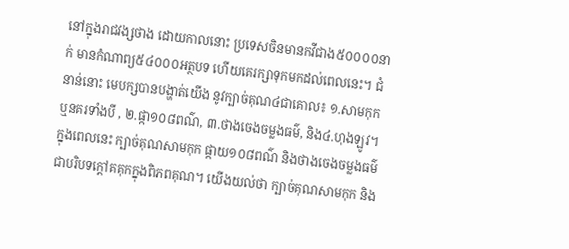នៅក្នុងរាជវង្សថាង ដោយកាលនោះ ប្រទេសចិនមានកវីជាង៥០០០០នាក់ មានកំណាព្យ៥៤០០០អត្ថបទ ហើយគេរក្សាទុកមកដល់ពេលនេះ។ ជំនាន់នោះ មេបក្សបានបង្ហាត់យើង នូវក្បាច់គុណ៤ជាគោល៖ ១.សាមកុក ឬនគរទាំងបី , ២.ផ្កា១០៨ពណ៌, ៣.ថាងចេងចម្លងធម៌, និង៤.ហុងឡូវ។ ក្នុងពេលនេះ ក្បាច់គុណសាមកុក ផ្កាយ១០៨ពណ៌ និងថាងចេងចម្លងធម៌ ជាបរិបទក្តៅគគុកក្នុងពិភពគុណ។ យើងយល់ថា ក្បាច់គុណសាមកុក និង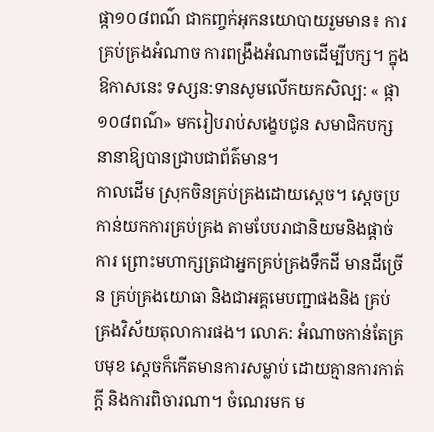ផ្កា១០៨ពណ៌ ជាកញ្ចក់អុកនយោបាយរួមមាន៖ ការគ្រប់គ្រងអំណាច ការពង្រឹងអំណាចដើម្បីបក្ស។ ក្នុងឱកាសនេះ ទស្សន:ទានសូមលើកយកសិល្ប: « ផ្កា១០៨ពណ៌» មករៀបរាប់សង្ខេបជូន សមាជិកបក្សនានាឱ្យបានជ្រាបជាព័ត៌មាន។
កាលដើម ស្រុកចិនគ្រប់គ្រងដោយស្តេច។ ស្តេចប្រកាន់យកការគ្រប់គ្រង តាមបែបរាជានិយមនិងផ្តាច់ការ ព្រោះមហាក្សត្រជាអ្នកគ្រប់គ្រងទឹកដី មានដីច្រើន គ្រប់គ្រងយោធា និងជាអគ្គមេបញ្ជាផងនិង គ្រប់គ្រងវិស័យតុលាការផង។ លោភ: អំណាចកាន់តែគ្របមុខ ស្តេចក៏កើតមានការសម្លាប់ ដោយគ្មានការកាត់ក្តី និងការពិចារណា។ ចំណេរមក ម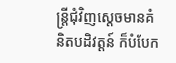ន្ត្រីជុំវិញស្តេចមានគំនិតបដិវត្តន៍ ក៏បំបែក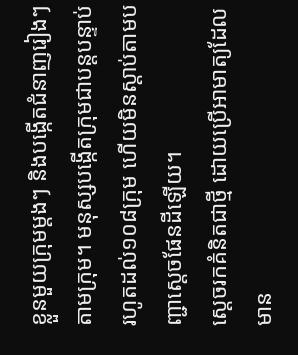ខ្លួនមួយក្រុមម្តងៗ និងបង្កើតជំនាញរៀងៗតាមក្រុម។ មនុស្សបង្កើតក្រុមជាបន្តបន្ទាប់ រហូតដល់១០៨ក្រុម ហើយមិនស្តាប់តាមបញ្ជាស្តេចផែនដីឡើយ។
ស្តេចរកគំនិតជាថ្មី ដោយប្រើអាមាត្យដែលមាន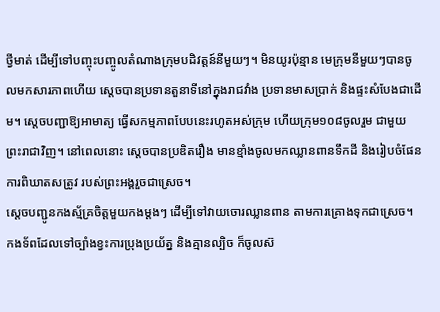ថ្វីមាត់ ដើម្បីទៅបញ្ចុះបញ្ចូលតំណាងក្រុមបដិវត្តន៍នីមួយៗ។ មិនយូរប៉ុន្មាន មេក្រុមនីមួយៗបានចូលមកសារភាពហើយ ស្តេចបានប្រទានតួនាទីនៅក្នុងរាជវាំង ប្រទានមាសប្រាក់ និងផ្ទះសំបែងជាដើម។ ស្តេចបញ្ជាឱ្យអាមាត្យ ធ្វើសកម្មភាពបែបនេះរហូតអស់ក្រុម ហើយក្រុម១០៨ចូលរួម ជាមួយព្រះរាជាវិញ។ នៅពេលនោះ ស្តេចបានប្រឌិតរឿង មានខ្មាំងចូលមកឈ្លានពានទឹកដី និងរៀបចំផែនការពិឃាតសត្រូវ របស់ព្រះអង្គរួចជាស្រេច។
ស្តេចបញ្ជូនកងស្ម័គ្រចិត្តមួយកងម្តងៗ ដើម្បីទៅវាយចោរឈ្លានពាន តាមការគ្រោងទុកជាស្រេច។ កងទ័ពដែលទៅច្បាំងខ្វះការប្រុងប្រយ័ត្ន និងគ្មានល្បិច ក៏ចូលស៊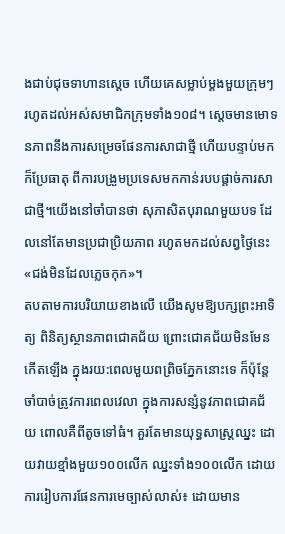ងជាប់ជុចទាហានស្តេច ហើយគេសម្លាប់ម្តងមួយក្រុមៗ រហូតដល់អស់សមាជិកក្រុមទាំង១០៨។ ស្តេចមានមោទនភាពនឹងការសម្រេចផែនការសាជាថ្មី ហើយបន្ទាប់មកក៏ប្រែធាតុ ពីការបង្រួមប្រទេសមកកាន់របបផ្តាច់ការសាជាថ្មី។យើងនៅចាំបានថា សុភាសិតបុរាណមួយបទ ដែលនៅតែមានប្រជាប្រិយភាព រហូតមកដល់សព្វថ្ងៃនេះ «ជង់មិនដែលភ្លេចកុក»។
តបតាមការបរិយាយខាងលើ យើងសូមឱ្យបក្សព្រះអាទិត្យ ពិនិត្យស្ថានភាពជោគជ័យ ព្រោះជោគជ័យមិនមែនកើតឡើង ក្នុងរយ:ពេលមួយពព្រិចភ្នែកនោះទេ ក៏ប៉ុន្តែចាំបាច់ត្រូវការពេលវេលា ក្នុងការសន្សំនូវភាពជោគជ័យ ពោលគឺពីតូចទៅធំ។ គួរតែមានយុទ្ធសាស្ត្រឈ្នះ ដោយវាយខ្មាំងមួយ១០០លើក ឈ្នះទាំង១០០លើក ដោយការរៀបការផែនការមេច្បាស់លាស់៖ ដោយមាន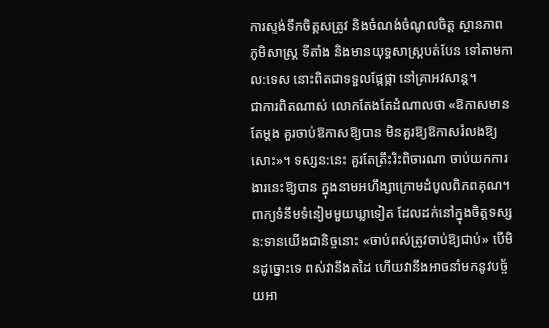ការស្ទង់ទឹកចិត្តសត្រូវ និងចំណង់ចំណូលចិត្ត ស្ថានភាព ភូមិសាស្ត្រ ទីតាំង និងមានយុទ្ធសាស្ត្របត់បែន ទៅតាមកាល:ទេស នោះពិតជាទទួលផ្កែផ្កា នៅគ្រាអវសាន្ត។
ជាការពិតណាស់ លោកតែងតែដំណាលថា «ឱកាសមានតែម្តង គួរចាប់ឱកាសឱ្យបាន មិនគួរឱ្យឱកាសរំលងឱ្យសោះ»។ ទស្សន:នេះ គួរតែត្រឹះរិះពិចារណា ចាប់យកការងារនេះឱ្យបាន ក្នុងនាមអហឹង្សាក្រោមដំបូលពិភពគុណ។ ពាក្យទំនឹមទំនៀមមួយឃ្លាទៀត ដែលដក់នៅក្នុងចិត្តទស្សន:ទានយើងជានិច្ចនោះ «ចាប់ពស់ត្រូវចាប់ឱ្យជាប់» បើមិនដូច្នោះទេ ពស់វានឹងតដៃ ហើយវានឹងអាចនាំមកនូវបច្ច័យអា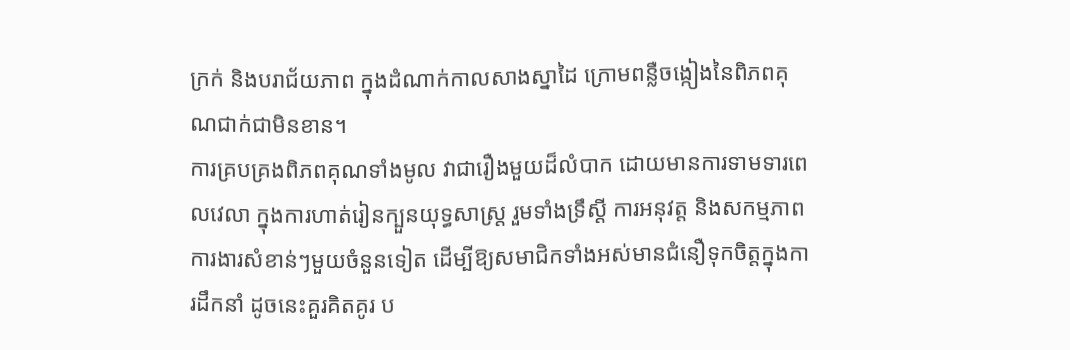ក្រក់ និងបរាជ័យភាព ក្នុងដំណាក់កាលសាងស្នាដៃ ក្រោមពន្លឺចង្កៀងនៃពិភពគុណជាក់ជាមិនខាន។
ការគ្របគ្រងពិភពគុណទាំងមូល វាជារឿងមួយដ៏លំបាក ដោយមានការទាមទារពេលវេលា ក្នុងការហាត់រៀនក្បួនយុទ្ធសាស្ត្រ រួមទាំងទ្រឹស្តី ការអនុវត្ត និងសកម្មភាពការងារសំខាន់ៗមួយចំនួនទៀត ដើម្បីឱ្យសមាជិកទាំងអស់មានជំនឿទុកចិត្តក្នុងការដឹកនាំ ដូចនេះគួរគិតគូរ ប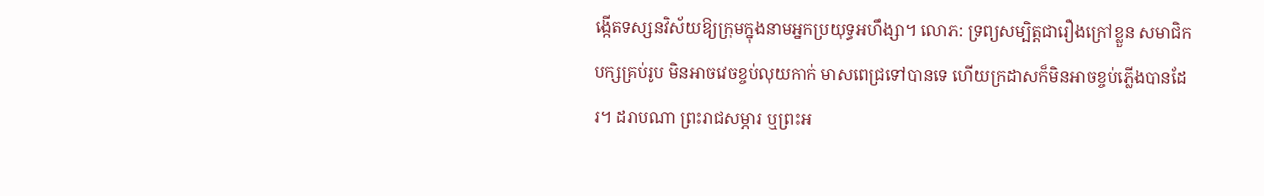ង្កើតទស្សនវិស័យឱ្យក្រុមក្នុងនាមអ្នកប្រយុទ្ធអហឹង្សា។ លោភ: ទ្រព្យសម្បិត្តជារឿងក្រៅខ្លួន សមាជិកបក្សគ្រប់រូប មិនអាចវេចខ្ចប់លុយកាក់ មាសពេជ្រទៅបានទេ ហើយក្រដាសក៏មិនអាចខ្ចប់ភ្លើងបានដែរ។ ដរាបណា ព្រះរាជសម្ភារ ឬព្រះអ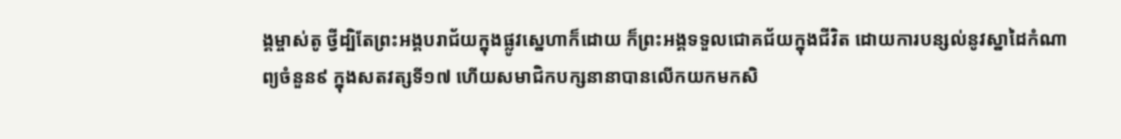ង្គម្ចាស់តូ ថ្វីដ្បិតែព្រះអង្គបរាជ័យក្នុងផ្លូវស្នេហាក៏ដោយ ក៏ព្រះអង្គទទួលជោគជ័យក្នុងជីវិត ដោយការបន្សល់នូវស្នាដៃកំណាព្យចំនួន៩ ក្នុងសតវត្សទី១៧ ហើយសមាជិកបក្សនានាបានលើកយកមកសិ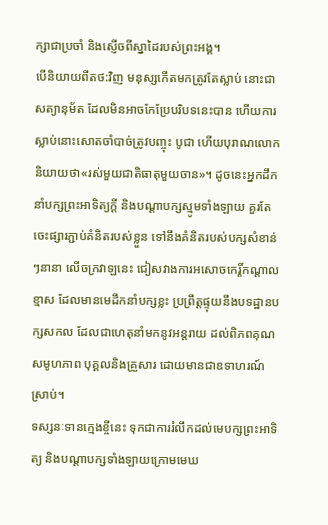ក្សាជាប្រចាំ និងស្ញើចពីស្នាដៃរបស់ព្រះអង្គ។
បើនិយាយពីតថ:វិញ មនុស្សកើតមកត្រូវតែស្លាប់ នោះជាសត្យានុម័ត ដែលមិនអាចកែប្រែបរិបទនេះបាន ហើយការស្លាប់នោះសោតចាំបាច់ត្រូវបញ្ចុះ បូជា ហើយបុរាណលោកនិយាយថា«រស់មួយជាតិធាតុមួយចាន»។ ដូចនេះអ្នកដឹកនាំបក្សព្រះអាទិត្យក្តី និងបណ្តាបក្សស្មូមទាំងឡាយ គួរតែចេះផ្សារភ្ជាប់គំនិតរបស់ខ្លួន ទៅនឹងគំនិតរបស់បក្សសំខាន់ៗនានា លើចក្រវាឡនេះ ជៀសវាងការអសោចកេរ្តិ៍កណ្តាលខ្មាស ដែលមានមេដឹកនាំបក្សខ្លះ ប្រព្រឹត្តផ្ទុយនឹងបទដ្ឋានបក្សសកល ដែលជាហេតុនាំមកនូវអន្តរាយ ដល់ពិភពគុណ សមូហភាព បុគ្គលនិងគ្រួសារ ដោយមានជាឧទាហរណ៍ស្រាប់។
ទស្សនៈទានក្មេងខ្ចីនេះ ទុកជាការរំលឹកដល់មេបក្សព្រះអាទិត្យ និងបណ្តាបក្សទាំងឡាយក្រោមមេឃ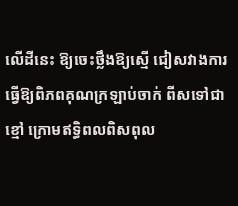លើដីនេះ ឱ្យចេះថ្លឹងឱ្យស្មើ ជៀសវាងការធ្វើឱ្យពិភពគុណក្រឡាប់ចាក់ ពីសទៅជាខ្មៅ ក្រោមឥទ្ធិពលពិសពុល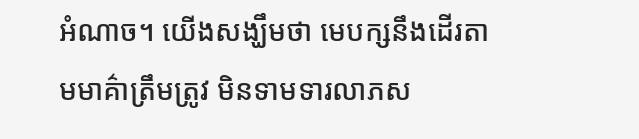អំណាច។ យើងសង្ឃឹមថា មេបក្សនឹងដើរតាមមាគ៌ាត្រឹមត្រូវ មិនទាមទារលាភស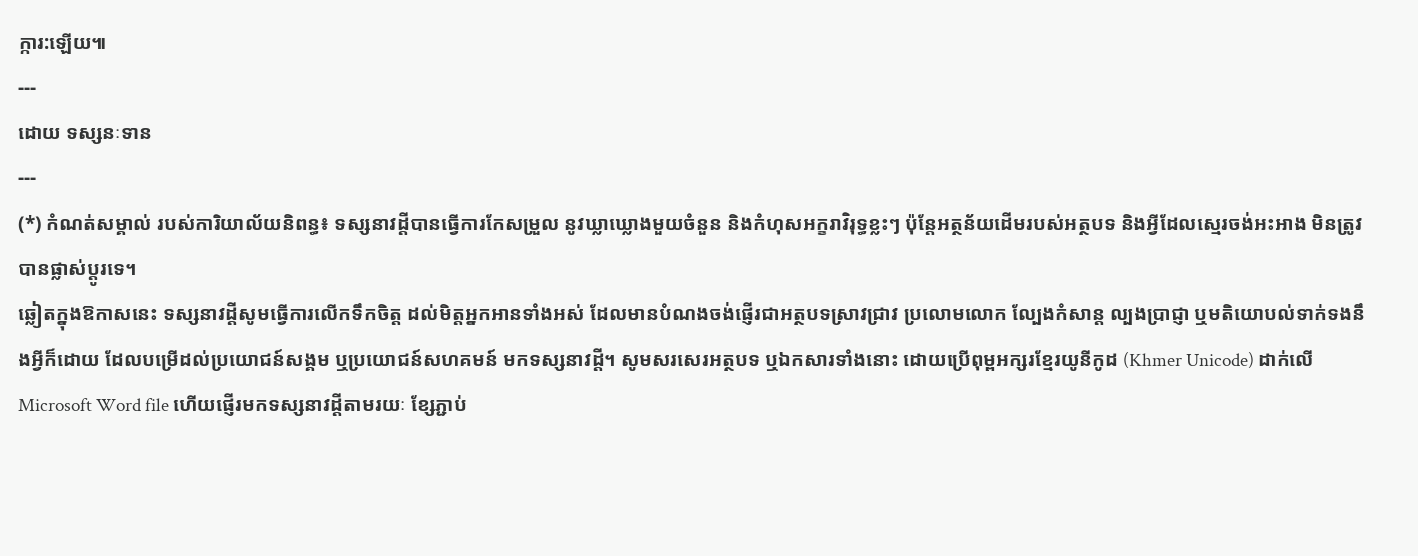ក្ការ:ឡើយ៕
---
ដោយ ទស្សនៈទាន
---
(*) កំណត់សម្គាល់ របស់ការិយាល័យនិពន្ធ៖ ទស្សនាវដ្ដីបានធ្វើការកែសម្រួល នូវឃ្លាឃ្លោងមួយចំនួន និងកំហុសអក្ខរាវិរុទ្ធខ្លះៗ ប៉ុន្តែអត្ថន័យដើមរបស់អត្ថបទ និងអ្វីដែលស្មេរចង់អះអាង មិនត្រូវបានផ្លាស់ប្ដូរទេ។
ឆ្លៀតក្នុងឱកាសនេះ ទស្សនាវដ្ដីសូមធ្វើការលើកទឹកចិត្ត ដល់មិត្តអ្នកអានទាំងអស់ ដែលមានបំណងចង់ផ្ញើរជាអត្ថបទស្រាវជ្រាវ ប្រលោមលោក ល្បែងកំសាន្ដ ល្បងប្រាជ្ញា ឬមតិយោបល់ទាក់ទងនឹងអ្វីក៏ដោយ ដែលបម្រើដល់ប្រយោជន៍សង្គម ឬប្រយោជន៍សហគមន៍ មកទស្សនាវដ្ដី។ សូមសរសេរអត្ថបទ ឬឯកសារទាំងនោះ ដោយប្រើពុម្ពអក្សរខ្មែរយូនីកូដ (Khmer Unicode) ដាក់លើ Microsoft Word file ហើយផ្ញើរមកទស្សនាវដ្ដីតាមរយៈ ខ្សែភ្ជាប់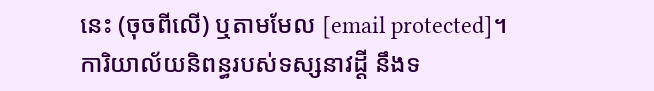នេះ (ចុចពីលើ) ឬតាមមែល [email protected]។
ការិយាល័យនិពន្ធរបស់ទស្សនាវដ្ដី នឹងទ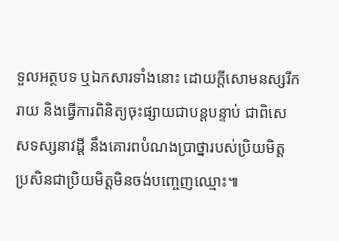ទួលអត្ថបទ ឬឯកសារទាំងនោះ ដោយក្ដីសោមនស្សរីករាយ និងធ្វើការពិនិត្យចុះផ្សាយជាបន្តបន្ទាប់ ជាពិសេសទស្សនាវដ្ដី នឹងគោរពបំណងប្រាថ្នារបស់ប្រិយមិត្ត ប្រសិនជាប្រិយមិត្តមិនចង់បញ្ចេញឈ្មោះ៕